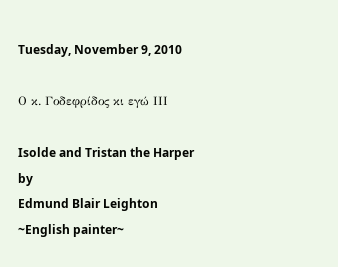Tuesday, November 9, 2010

Ο κ. Γοδεφρίδος κι εγώ IIΙ

Isolde and Tristan the Harper
by
Edmund Blair Leighton
~English painter~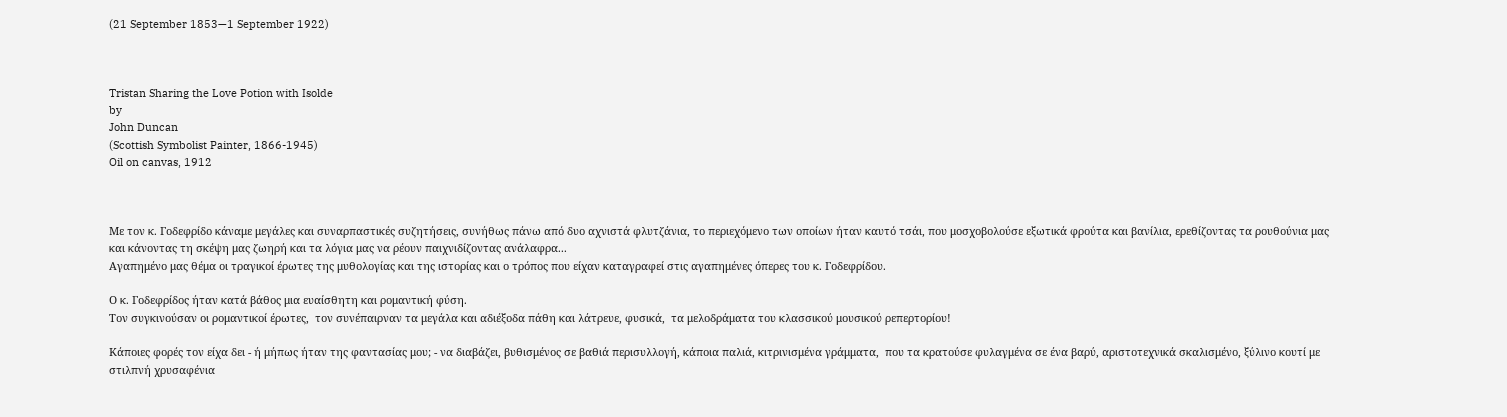(21 September 1853—1 September 1922)



Tristan Sharing the Love Potion with Isolde
by
John Duncan
(Scottish Symbolist Painter, 1866-1945)
Oil on canvas, 1912



Με τον κ. Γοδεφρίδο κάναμε μεγάλες και συναρπαστικές συζητήσεις, συνήθως πάνω από δυο αχνιστά φλυτζάνια, το περιεχόμενο των οποίων ήταν καυτό τσάι, που μοσχοβολούσε εξωτικά φρούτα και βανίλια, ερεθίζοντας τα ρουθούνια μας και κάνοντας τη σκέψη μας ζωηρή και τα λόγια μας να ρέουν παιχνιδίζοντας ανάλαφρα...
Αγαπημένο μας θέμα οι τραγικοί έρωτες της μυθολογίας και της ιστορίας και ο τρόπος που είχαν καταγραφεί στις αγαπημένες όπερες του κ. Γοδεφρίδου.

Ο κ. Γοδεφρίδος ήταν κατά βάθος μια ευαίσθητη και ρομαντική φύση.
Τον συγκινούσαν οι ρομαντικοί έρωτες,  τον συνέπαιρναν τα μεγάλα και αδιέξοδα πάθη και λάτρευε, φυσικά,  τα μελοδράματα του κλασσικού μουσικού ρεπερτορίου!

Κάποιες φορές τον είχα δει - ή μήπως ήταν της φαντασίας μου; - να διαβάζει, βυθισμένος σε βαθιά περισυλλογή, κάποια παλιά, κιτρινισμένα γράμματα,  που τα κρατούσε φυλαγμένα σε ένα βαρύ, αριστοτεχνικά σκαλισμένο, ξύλινο κουτί με στιλπνή χρυσαφένια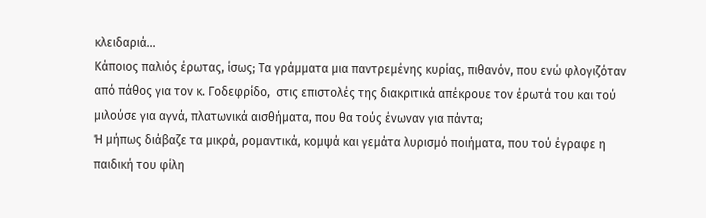κλειδαριά...
Κάποιος παλιός έρωτας, ίσως; Τα γράμματα μια παντρεμένης κυρίας, πιθανόν, που ενώ φλογιζόταν από πάθος για τον κ. Γοδεφρίδο,  στις επιστολές της διακριτικά απέκρουε τον έρωτά του και τού μιλούσε για αγνά, πλατωνικά αισθήματα, που θα τούς ένωναν για πάντα;
Ή μήπως διάβαζε τα μικρά, ρομαντικά, κομψά και γεμάτα λυρισμό ποιήματα, που τού έγραφε η παιδική του φίλη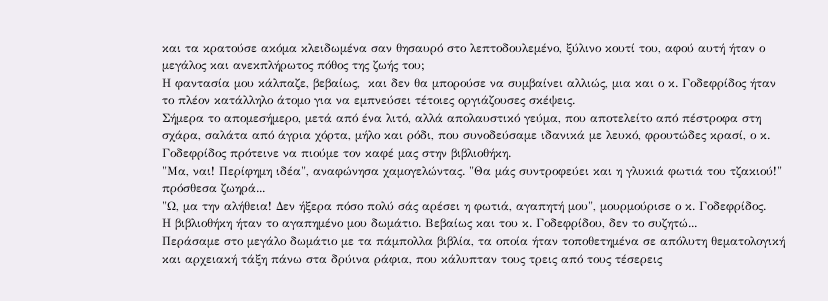και τα κρατούσε ακόμα κλειδωμένα σαν θησαυρό στο λεπτοδουλεμένο, ξύλινο κουτί του, αφού αυτή ήταν ο μεγάλος και ανεκπλήρωτος πόθος της ζωής του;
Η φαντασία μου κάλπαζε, βεβαίως,  και δεν θα μπορούσε να συμβαίνει αλλιώς, μια και ο κ. Γοδεφρίδος ήταν το πλέον κατάλληλο άτομο για να εμπνεύσει τέτοιες οργιάζουσες σκέψεις.
Σήμερα το απομεσήμερο, μετά από ένα λιτό, αλλά απολαυστικό γεύμα, που αποτελείτο από πέστροφα στη σχάρα, σαλάτα από άγρια χόρτα, μήλο και ρόδι, που συνοδεύσαμε ιδανικά με λευκό, φρουτώδες κρασί, ο κ. Γοδεφρίδος πρότεινε να πιούμε τον καφέ μας στην βιβλιοθήκη.
"Μα, ναι! Περίφημη ιδέα", αναφώνησα χαμογελώντας. "Θα μάς συντροφεύει και η γλυκιά φωτιά του τζακιού!" πρόσθεσα ζωηρά...
"Ω, μα την αλήθεια! Δεν ήξερα πόσο πολύ σάς αρέσει η φωτιά, αγαπητή μου", μουρμούρισε ο κ. Γοδεφρίδος.
Η βιβλιοθήκη ήταν το αγαπημένο μου δωμάτιο. Βεβαίως και του κ. Γοδεφρίδου, δεν το συζητώ...
Περάσαμε στο μεγάλο δωμάτιο με τα πάμπολλα βιβλία, τα οποία ήταν τοποθετημένα σε απόλυτη θεματολογική και αρχειακή τάξη πάνω στα δρύινα ράφια, που κάλυπταν τους τρεις από τους τέσερεις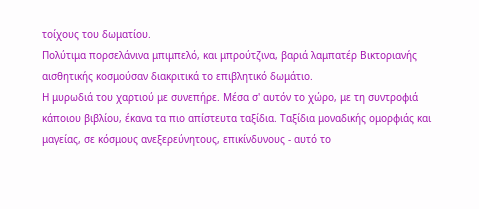τοίχους του δωματίου.
Πολύτιμα πορσελάνινα μπιμπελό, και μπρούτζινα, βαριά λαμπατέρ Βικτοριανής αισθητικής κοσμούσαν διακριτικά το επιβλητικό δωμάτιο.
Η μυρωδιά του χαρτιού με συνεπήρε. Μέσα σ' αυτόν το χώρο, με τη συντροφιά κάποιου βιβλίου, έκανα τα πιο απίστευτα ταξίδια. Ταξίδια μοναδικής ομορφιάς και μαγείας, σε κόσμους ανεξερεύνητους, επικίνδυνους - αυτό το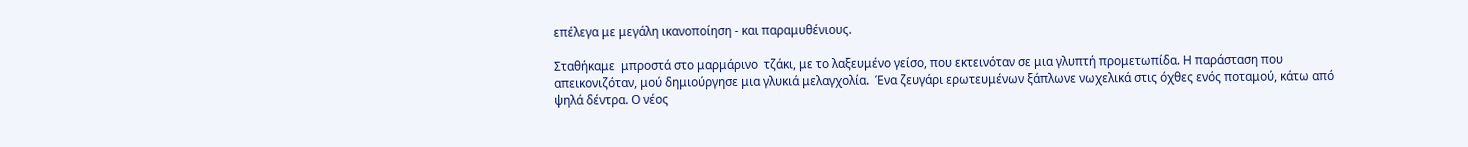επέλεγα με μεγάλη ικανοποίηση - και παραμυθένιους.

Σταθήκαμε  μπροστά στο μαρμάρινο  τζάκι, με το λαξευμένο γείσο, που εκτεινόταν σε μια γλυπτή προμετωπίδα. Η παράσταση που απεικονιζόταν, μού δημιούργησε μια γλυκιά μελαγχολία.  Ένα ζευγάρι ερωτευμένων ξάπλωνε νωχελικά στις όχθες ενός ποταμού, κάτω από ψηλά δέντρα. Ο νέος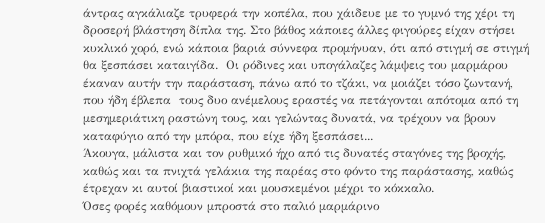άντρας αγκάλιαζε τρυφερά την κοπέλα, που χάιδευε με το γυμνό της χέρι τη δροσερή βλάστηση δίπλα της. Στο βάθος κάποιες άλλες φιγούρες είχαν στήσει κυκλικό χορό, ενώ κάποια βαριά σύννεφα προμήνυαν, ότι από στιγμή σε στιγμή θα ξεσπάσει καταιγίδα.  Οι ρόδινες και υπογάλαζες λάμψεις του μαρμάρου έκαναν αυτήν την παράσταση, πάνω από το τζάκι, να μοιάζει τόσο ζωντανή, που ήδη έβλεπα  τους δυο ανέμελους εραστές να πετάγονται απότομα από τη μεσημεριάτικη ραστώνη τους, και γελώντας δυνατά, να τρέχουν να βρουν καταφύγιο από την μπόρα, που είχε ήδη ξεσπάσει...
Άκουγα, μάλιστα και τον ρυθμικό ήχο από τις δυνατές σταγόνες της βροχής, καθώς και τα πνιχτά γελάκια της παρέας στο φόντο της παράστασης, καθώς έτρεχαν κι αυτοί βιαστικοί και μουσκεμένοι μέχρι το κόκκαλο.
Όσες φορές καθόμουν μπροστά στο παλιό μαρμάρινο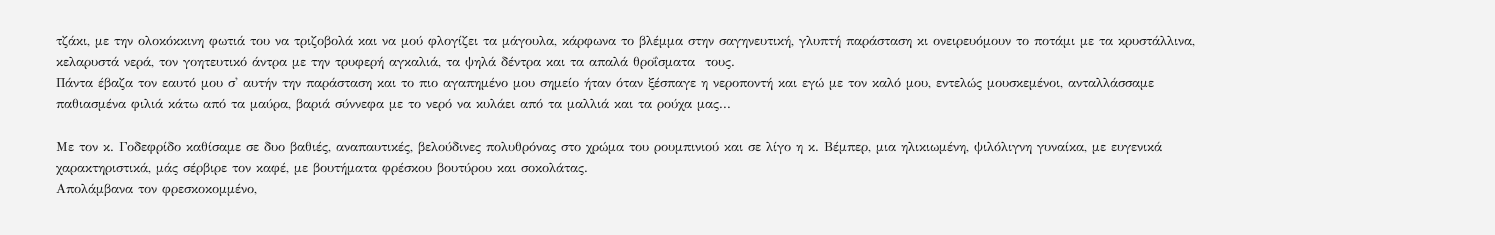τζάκι, με την ολοκόκκινη φωτιά του να τριζοβολά και να μού φλογίζει τα μάγουλα, κάρφωνα το βλέμμα στην σαγηνευτική, γλυπτή παράσταση κι ονειρευόμουν το ποτάμι με τα κρυστάλλινα, κελαρυστά νερά, τον γοητευτικό άντρα με την τρυφερή αγκαλιά, τα ψηλά δέντρα και τα απαλά θροΐσματα  τους.
Πάντα έβαζα τον εαυτό μου σ' αυτήν την παράσταση και το πιο αγαπημένο μου σημείο ήταν όταν ξέσπαγε η νεροποντή και εγώ με τον καλό μου, εντελώς μουσκεμένοι, ανταλλάσσαμε παθιασμένα φιλιά κάτω από τα μαύρα, βαριά σύννεφα με το νερό να κυλάει από τα μαλλιά και τα ρούχα μας...

Με τον κ. Γοδεφρίδο καθίσαμε σε δυο βαθιές, αναπαυτικές, βελούδινες πολυθρόνας στο χρώμα του ρουμπινιού και σε λίγο η κ. Βέμπερ, μια ηλικιωμένη, ψιλόλιγνη γυναίκα, με ευγενικά χαρακτηριστικά, μάς σέρβιρε τον καφέ, με βουτήματα φρέσκου βουτύρου και σοκολάτας.
Απολάμβανα τον φρεσκοκομμένο,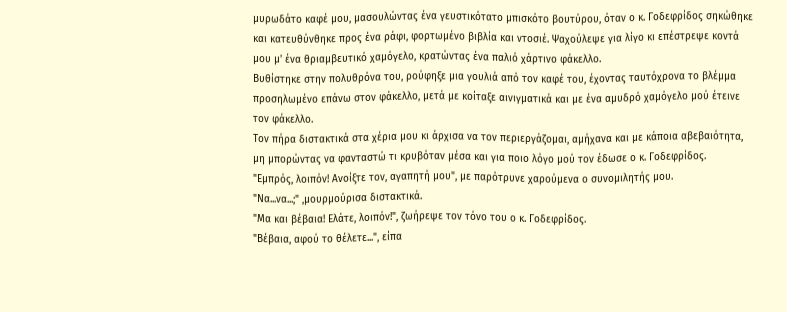μυρωδάτο καφέ μου, μασουλώντας ένα γευστικότατο μπισκότο βουτύρου, όταν ο κ. Γοδεφρίδος σηκώθηκε και κατευθύνθηκε προς ένα ράφι, φορτωμένο βιβλία και ντοσιέ. Ψαχούλεψε για λίγο κι επέστρεψε κοντά μου μ' ένα θριαμβευτικό χαμόγελο, κρατώντας ένα παλιό χάρτινο φάκελλο.
Βυθίστηκε στην πολυθρόνα του, ρούφηξε μια γουλιά από τον καφέ του, έχοντας ταυτόχρονα το βλέμμα προσηλωμένο επάνω στον φάκελλο, μετά με κοίταξε αινιγματικά και με ένα αμυδρό χαμόγελο μού έτεινε τον φάκελλο.
Τον πήρα διστακτικά στα χέρια μου κι άρχισα να τον περιεργάζομαι, αμήχανα και με κάποια αβεβαιότητα,
μη μπορώντας να φανταστώ τι κρυβόταν μέσα και για ποιο λόγο μού τον έδωσε ο κ. Γοδεφρίδος.
"Εμπρός, λοιπόν! Ανοίξτε τον, αγαπητή μου", με παρότρυνε χαρούμενα ο συνομιλητής μου.
"Να...να...;" ,μουρμούρισα διστακτικά.
"Μα και βέβαια! Ελάτε, λοιπόν!", ζωήρεψε τον τόνο του ο κ. Γοδεφρίδος.
"Βέβαια, αφού το θέλετε...", είπα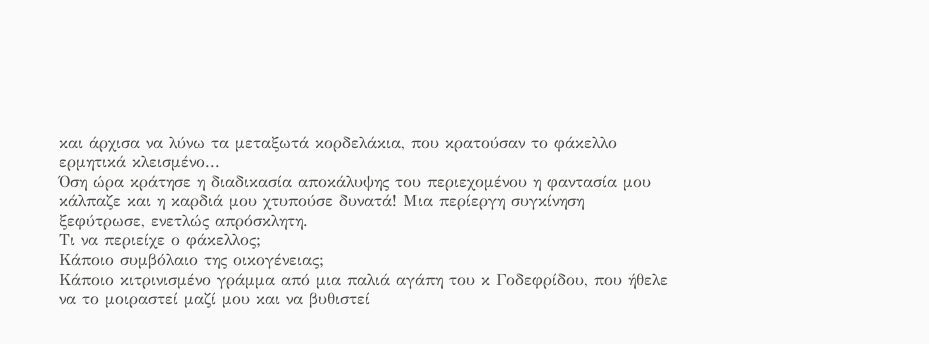και άρχισα να λύνω τα μεταξωτά κορδελάκια, που κρατούσαν το φάκελλο ερμητικά κλεισμένο...
Όση ώρα κράτησε η διαδικασία αποκάλυψης του περιεχομένου η φαντασία μου κάλπαζε και η καρδιά μου χτυπούσε δυνατά! Μια περίεργη συγκίνηση ξεφύτρωσε, ενετλώς απρόσκλητη.
Τι να περιείχε ο φάκελλος;
Κάποιο συμβόλαιο της οικογένειας;
Κάποιο κιτρινισμένο γράμμα από μια παλιά αγάπη του κ Γοδεφρίδου, που ήθελε να το μοιραστεί μαζί μου και να βυθιστεί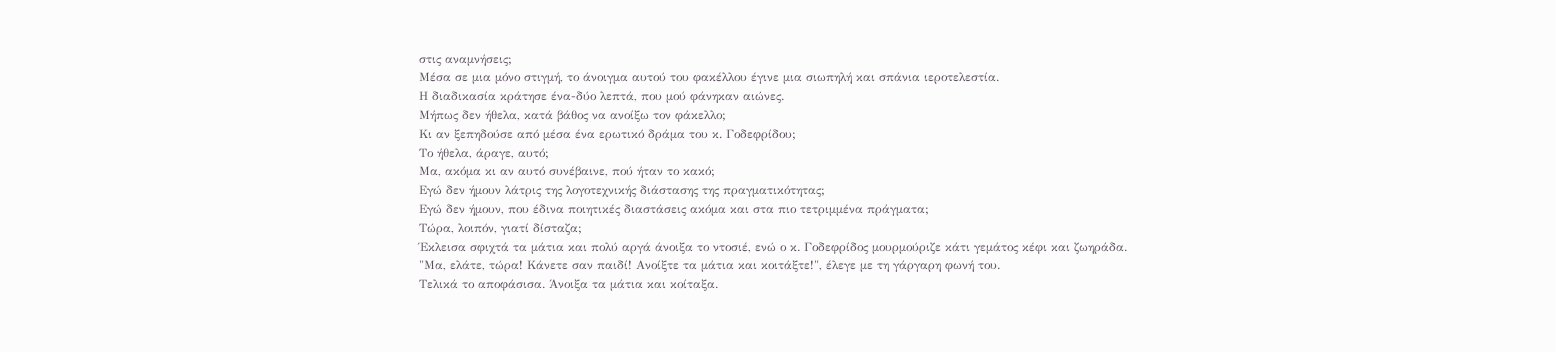στις αναμνήσεις;
Μέσα σε μια μόνο στιγμή, το άνοιγμα αυτού του φακέλλου έγινε μια σιωπηλή και σπάνια ιεροτελεστία.
Η διαδικασία κράτησε ένα-δύο λεπτά, που μού φάνηκαν αιώνες.
Μήπως δεν ήθελα, κατά βάθος να ανοίξω τον φάκελλο;
Κι αν ξεπηδούσε από μέσα ένα ερωτικό δράμα του κ. Γοδεφρίδου;
Το ήθελα, άραγε, αυτό;
Μα, ακόμα κι αν αυτό συνέβαινε, πού ήταν το κακό;
Εγώ δεν ήμουν λάτρις της λογοτεχνικής διάστασης της πραγματικότητας;
Εγώ δεν ήμουν, που έδινα ποιητικές διαστάσεις ακόμα και στα πιο τετριμμένα πράγματα;
Τώρα, λοιπόν, γιατί δίσταζα;
Έκλεισα σφιχτά τα μάτια και πολύ αργά άνοιξα το ντοσιέ, ενώ ο κ. Γοδεφρίδος μουρμούριζε κάτι γεμάτος κέφι και ζωηράδα.
"Μα, ελάτε, τώρα! Κάνετε σαν παιδί! Ανοίξτε τα μάτια και κοιτάξτε!", έλεγε με τη γάργαρη φωνή του.
Τελικά το αποφάσισα. Άνοιξα τα μάτια και κοίταξα.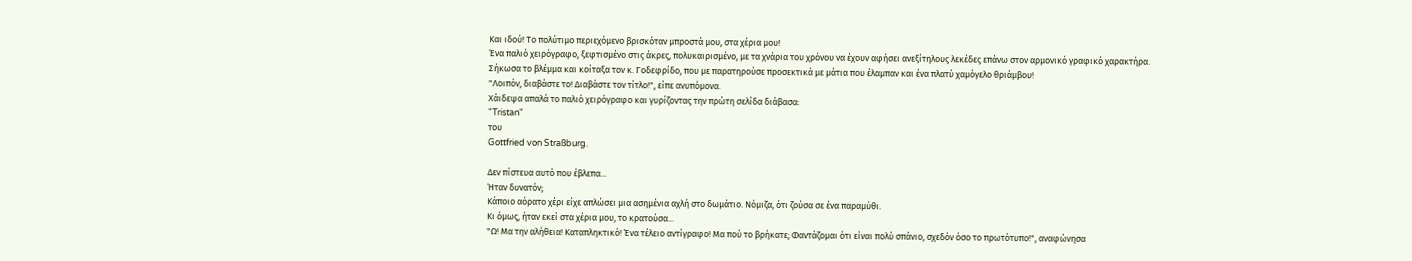Και ιδού! Το πολύτιμο περιεχόμενο βρισκόταν μπροστά μου, στα χέρια μου!
Ένα παλιό χειρόγραφο, ξεφτισμένο στις άκρες, πολυκαιρισμένο, με τα χνάρια του χρόνου να έχουν αφήσει ανεξίτηλους λεκέδες επάνω στον αρμονικό γραφικό χαρακτήρα.
Σήκωσα το βλέμμα και κοίταξα τον κ. Γοδεφρίδο, που με παρατηρούσε προσεκτικά με μάτια που έλαμπαν και ένα πλατύ χαμόγελο θριάμβου!
"Λοιπόν, διαβάστε το! Διαβάστε τον τίτλο!", είπε ανυπόμονα.
Χάιδεψα απαλά το παλιό χειρόγραφο και γυρίζοντας την πρώτη σελίδα διάβασα:
"Tristan"
του
Gottfried von Straßburg.

Δεν πίστευα αυτό που έβλεπα...
Ήταν δυνατόν;
Κάποιο αόρατο χέρι είχε απλώσει μια ασημένια αχλή στο δωμάτιο. Νόμιζα, ότι ζούσα σε ένα παραμύθι.
Κι όμως, ήταν εκεί στα χέρια μου, το κρατούσα...
"Ω! Μα την αλήθεια! Καταπληκτικό! Ένα τέλειο αντίγραφο! Μα πού το βρήκατε; Φαντάζομαι ότι είναι πολύ σπάνιο, σχεδόν όσο το πρωτότυπο!", αναφώνησα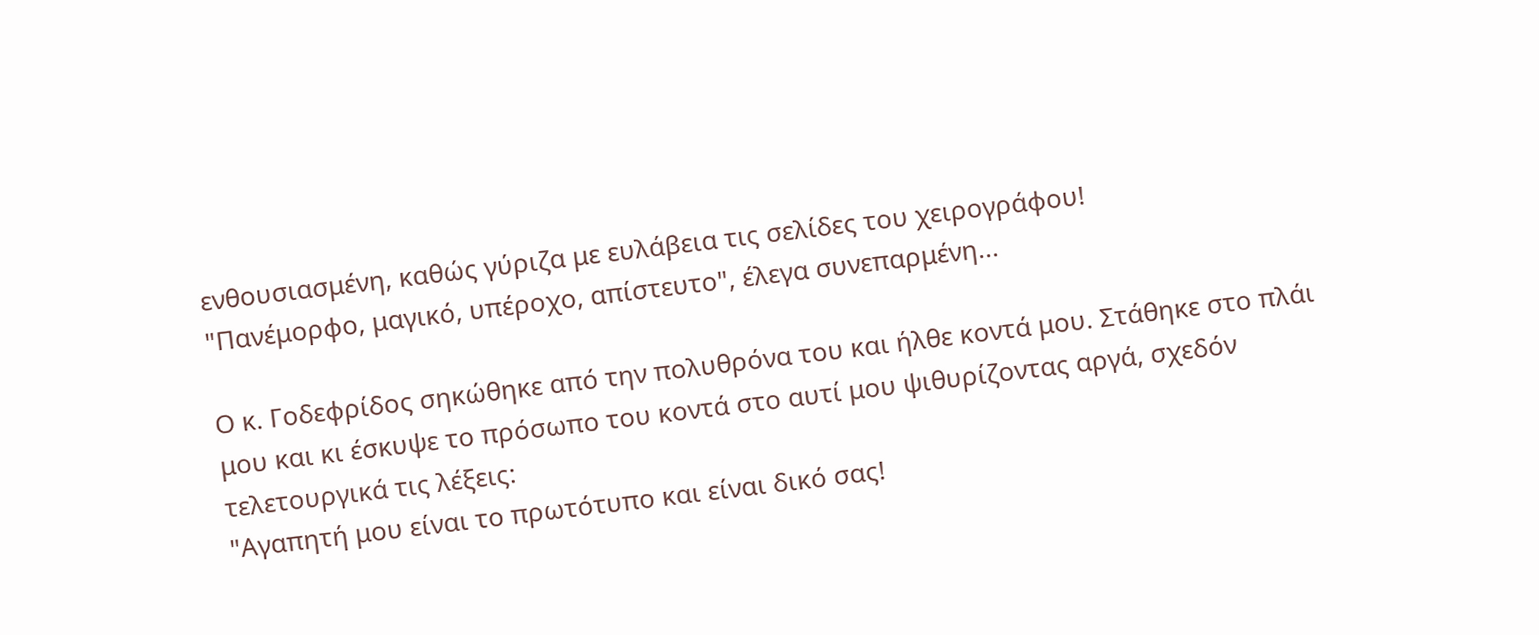ενθουσιασμένη, καθώς γύριζα με ευλάβεια τις σελίδες του χειρογράφου!
"Πανέμορφο, μαγικό, υπέροχο, απίστευτο", έλεγα συνεπαρμένη...

Ο κ. Γοδεφρίδος σηκώθηκε από την πολυθρόνα του και ήλθε κοντά μου. Στάθηκε στο πλάι μου και κι έσκυψε το πρόσωπο του κοντά στο αυτί μου ψιθυρίζοντας αργά, σχεδόν τελετουργικά τις λέξεις:
"Αγαπητή μου είναι το πρωτότυπο και είναι δικό σας!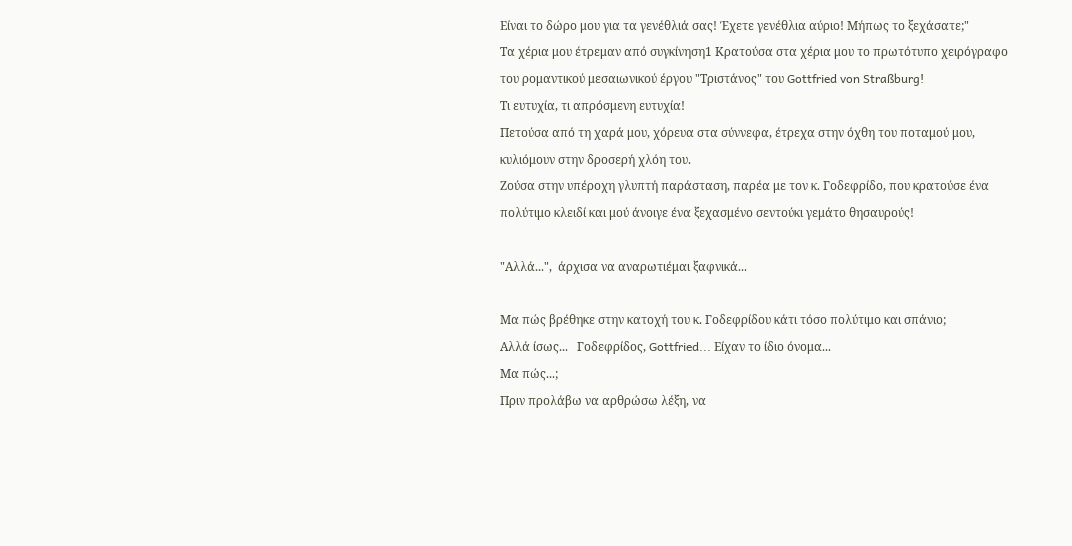Είναι το δώρο μου για τα γενέθλιά σας! Έχετε γενέθλια αύριο! Μήπως το ξεχάσατε;"
Τα χέρια μου έτρεμαν από συγκίνηση1 Κρατούσα στα χέρια μου το πρωτότυπο χειρόγραφο του ρομαντικού μεσαιωνικού έργου "Τριστάνος" του Gottfried von Straßburg!
Τι ευτυχία, τι απρόσμενη ευτυχία!
Πετούσα από τη χαρά μου, χόρευα στα σύννεφα, έτρεχα στην όχθη του ποταμού μου, κυλιόμουν στην δροσερή χλόη του.
Ζούσα στην υπέροχη γλυπτή παράσταση, παρέα με τον κ. Γοδεφρίδο, που κρατούσε ένα πολύτιμο κλειδί και μού άνοιγε ένα ξεχασμένο σεντούκι γεμάτο θησαυρούς!

"Αλλά...",  άρχισα να αναρωτιέμαι ξαφνικά...

Μα πώς βρέθηκε στην κατοχή του κ. Γοδεφρίδου κάτι τόσο πολύτιμο και σπάνιο;
Αλλά ίσως...   Γοδεφρίδος, Gottfried... Είχαν το ίδιο όνομα...
Μα πώς...;
Πριν προλάβω να αρθρώσω λέξη, να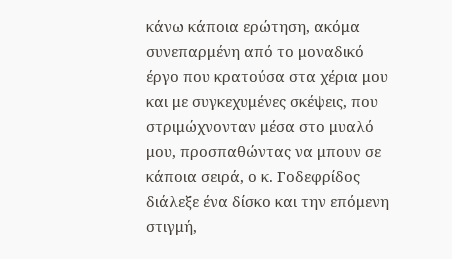κάνω κάποια ερώτηση, ακόμα συνεπαρμένη από το μοναδικό έργο που κρατούσα στα χέρια μου και με συγκεχυμένες σκέψεις, που στριμώχνονταν μέσα στο μυαλό μου, προσπαθώντας να μπουν σε κάποια σειρά, ο κ. Γοδεφρίδος διάλεξε ένα δίσκο και την επόμενη στιγμή,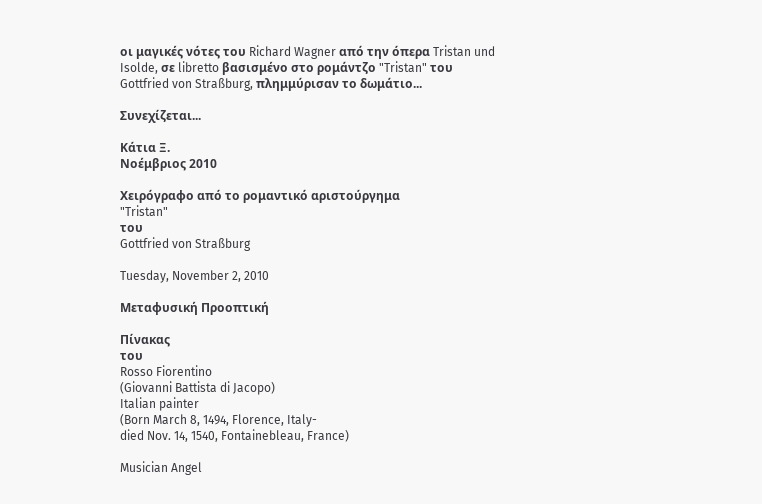οι μαγικές νότες του Richard Wagner από την όπερα Tristan und Isolde, σε libretto βασισμένο στο ρομάντζο "Tristan" του Gottfried von Straßburg, πλημμύρισαν το δωμάτιο...

Συνεχίζεται...

Κάτια Ξ.
Νοέμβριος 2010

Χειρόγραφο από το ρομαντικό αριστούργημα
"Tristan"
του
Gottfried von Straßburg

Tuesday, November 2, 2010

Μεταφυσική Προοπτική

Πίνακας
του
Rosso Fiorentino
(Giovanni Battista di Jacopo)
Italian painter
(Born March 8, 1494, Florence, Italy-
died Nov. 14, 1540, Fontainebleau, France)

Musician Angel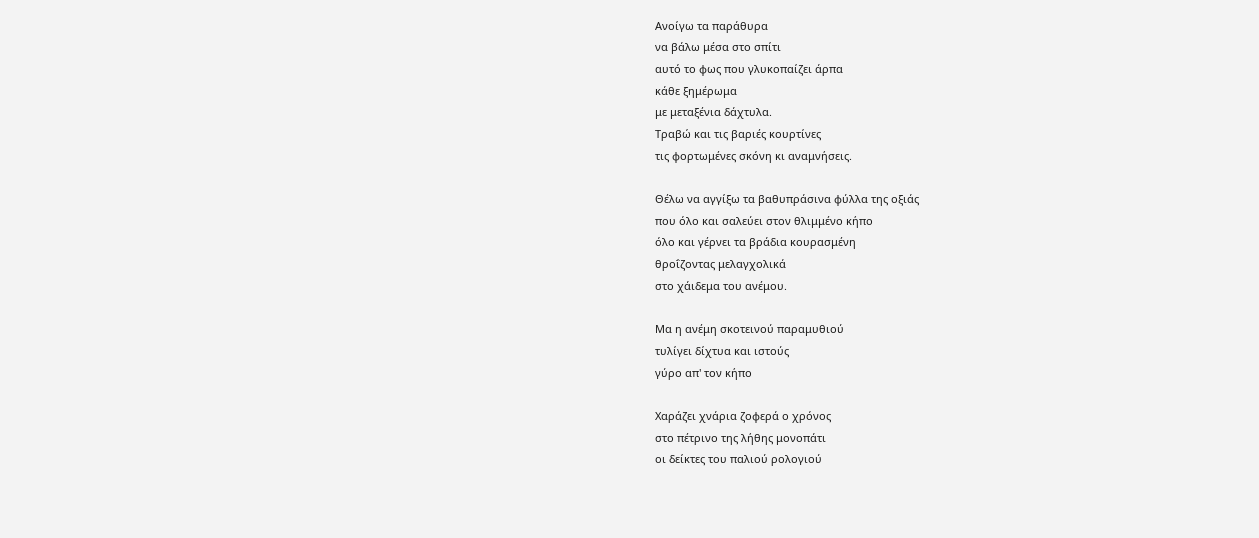Ανοίγω τα παράθυρα
να βάλω μέσα στο σπίτι
αυτό το φως που γλυκοπαίζει άρπα
κάθε ξημέρωμα
με μεταξένια δάχτυλα.
Τραβώ και τις βαριές κουρτίνες
τις φορτωμένες σκόνη κι αναμνήσεις.

Θέλω να αγγίξω τα βαθυπράσινα φύλλα της οξιάς
που όλο και σαλεύει στον θλιμμένο κήπο
όλο και γέρνει τα βράδια κουρασμένη
θροΐζοντας μελαγχολικά
στο χάιδεμα του ανέμου.

Μα η ανέμη σκοτεινού παραμυθιού
τυλίγει δίχτυα και ιστούς
γύρο απ' τον κήπο

Χαράζει χνάρια ζοφερά ο χρόνος
στο πέτρινο της λήθης μονοπάτι
οι δείκτες του παλιού ρολογιού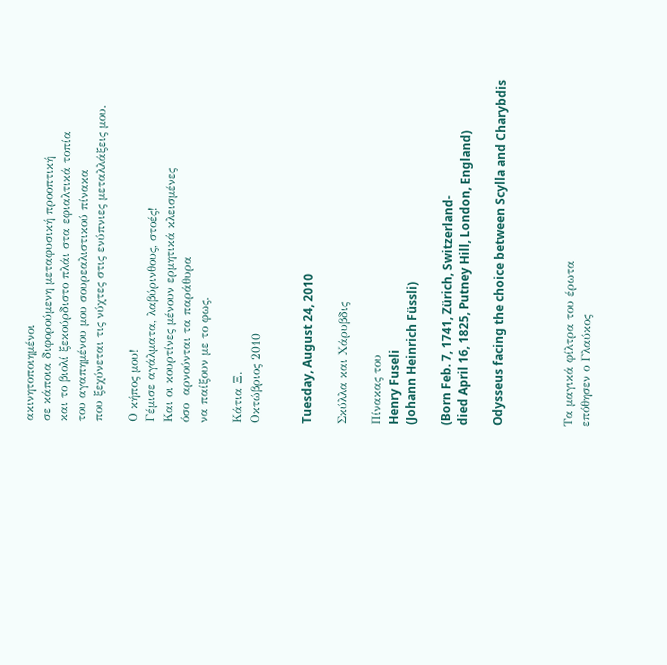ακινητοποιημένοι
σε κάποια διφορούμενη μεταφυσική προοπτική
και το βιολί ξεκούρδιστο πλάι στα εφιαλτικά τοπία
του αγαπημένου μου σουρεαλιστικού πίνακα
που ξεχύνεται τις νύχτες στις ενύπνιες μεταλλάξεις μου.

Ο κήπος μου!
Γέμισε αγάλματα, λαβύρινθους, στοές!
Και οι κουρτίνες μένουν ερμητικά κλεισμένες
όσο  αρνούνται τα παράθυρα
να παίξουν με το φως.

Κάτια Ξ.
Οκτώβριος 2010


Tuesday, August 24, 2010

Σκύλλα και Χάρυβδις

Πίνακας του
Henry Fuseli
(Johann Heinrich Füssli)

(Born Feb. 7, 1741, Zürich, Switzerland-
died April 16, 1825, Putney Hill, London, England)

Odysseus facing the choice between Scylla and Charybdis



Τα μαγικά φίλτρα του έρωτα
επόθησεν ο Γλαύκος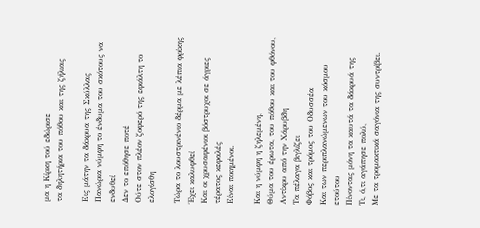μα η Κίρκη τού εδώρισε
τα δηλητήρια του πόθου και της ζήλιας

Εις μάτην τα δάκρυα της Σκύλλας
Πανώρια νύμφη το ένδυμα του σκότους να ενδυθεί
Δεν το επόθησε ποτέ
Ούτε στον πλέον ζοφερό της εφιάλτη το ελογίσθη

Τώρα το λουστρινένιο δέρμα με λέπια φρίκης
Έχει καλυφθεί
Και οι χρυσαφένιοι βόστρυχοι σε άγριες τέρατος κεφαλές
Είναι ποιημένοι.

Και η νύμφη η ζηλεμένη,
Θύμα του έρωτα, του πόθου και του φθόνου,
Αντίκρυ από την Χάρυβδη
Τα πέλαγα βιγλίζει
Φόβος και τρόμος του Οδυσσέα
Και των περιπλανώμενων του κόσμου ετούτου
Πίνοντας μόνη τα καυτά τα δάκρυά της
Τι, ό,τι αγάπησε πολύ,
Με τα τρομακτικά σαγόνια της συντρίβει.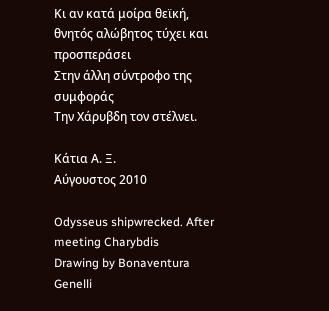Κι αν κατά μοίρα θεϊκή, θνητός αλώβητος τύχει και προσπεράσει
Στην άλλη σύντροφο της συμφοράς
Την Χάρυβδη τον στέλνει.

Κάτια Α. Ξ.
Αύγουστος 2010

Odysseus shipwrecked. After meeting Charybdis
Drawing by Bonaventura Genelli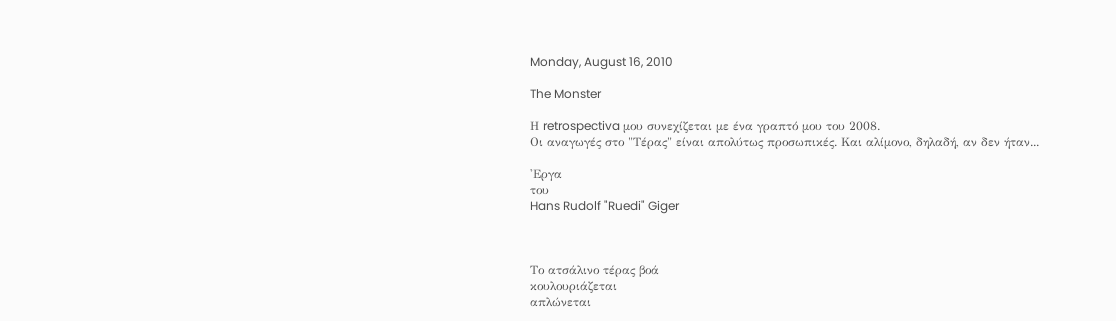Monday, August 16, 2010

The Monster

Η retrospectiva μου συνεχίζεται με ένα γραπτό μου του 2008.
Οι αναγωγές στο "Τέρας" είναι απολύτως προσωπικές. Και αλίμονο, δηλαδή, αν δεν ήταν...

'Εργα
του
Hans Rudolf "Ruedi" Giger



Το ατσάλινο τέρας βοά
κουλουριάζεται
απλώνεται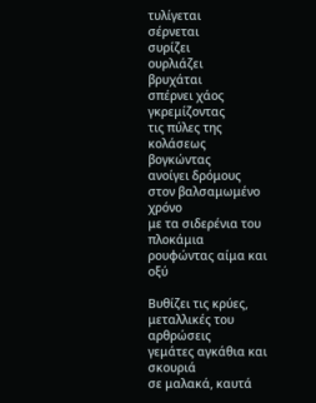τυλίγεται
σέρνεται
συρίζει
ουρλιάζει
βρυχάται
σπέρνει χάος
γκρεμίζοντας
τις πύλες της κολάσεως
βογκώντας
ανοίγει δρόμους
στον βαλσαμωμένο χρόνο
με τα σιδερένια του πλοκάμια
ρουφώντας αίμα και οξύ

Βυθίζει τις κρύες, μεταλλικές του αρθρώσεις
γεμάτες αγκάθια και σκουριά
σε μαλακά, καυτά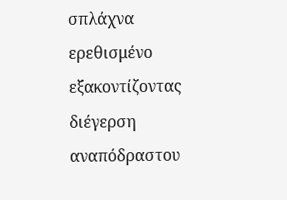σπλάχνα
ερεθισμένο
εξακοντίζοντας
διέγερση αναπόδραστου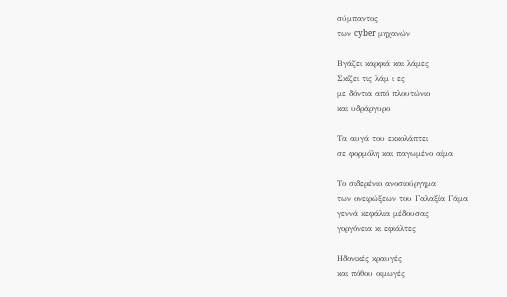σύμπαντος
των cyber μηχανών

Βγάζει καρφιά και λάμες
Σκίζει τις λάμ ι ες
με δόντια από πλουτώνιο
και υδράργυρο

Τα αυγά του εκκολάπτει
σε φορμόλη και παγωμένο αίμα

Το σιδερένιο ανοσιούργημα
των ονειρώξεων του Γαλαξία Γάμα
γεννά κεφάλια μέδουσας
γοργόνεια κι εφιάλτες

Ηδονικές κραυγές
και πόθου οιμωγές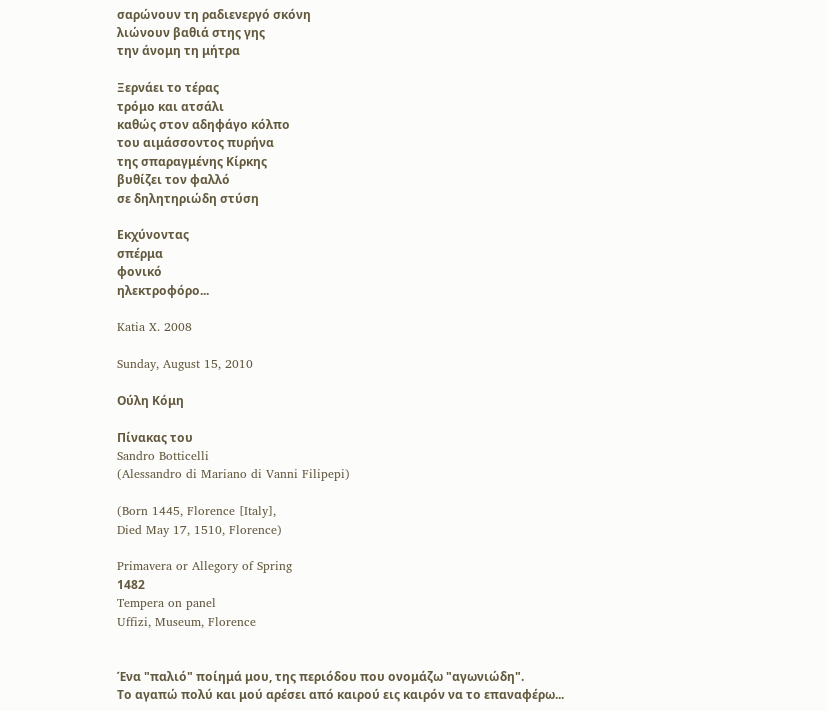σαρώνουν τη ραδιενεργό σκόνη
λιώνουν βαθιά στης γης
την άνομη τη μήτρα

Ξερνάει το τέρας
τρόμο και ατσάλι
καθώς στον αδηφάγο κόλπο
του αιμάσσοντος πυρήνα
της σπαραγμένης Κίρκης
βυθίζει τον φαλλό
σε δηλητηριώδη στύση

Εκχύνοντας
σπέρμα
φονικό
ηλεκτροφόρο...

Katia X. 2008

Sunday, August 15, 2010

Ούλη Κόμη

Πίνακας του
Sandro Botticelli
(Alessandro di Mariano di Vanni Filipepi)

(Born 1445, Florence [Italy],
Died May 17, 1510, Florence)

Primavera or Allegory of Spring
1482
Tempera on panel
Uffizi, Museum, Florence


Ένα "παλιό" ποίημά μου, της περιόδου που ονομάζω "αγωνιώδη".
Το αγαπώ πολύ και μού αρέσει από καιρού εις καιρόν να το επαναφέρω...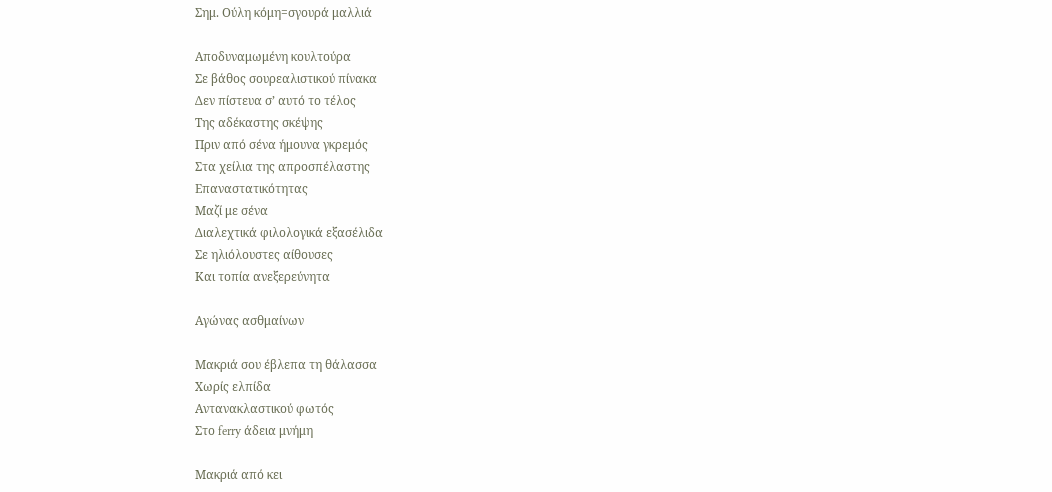Σημ. Ούλη κόμη=σγουρά μαλλιά

Αποδυναμωμένη κουλτούρα
Σε βάθος σουρεαλιστικού πίνακα
Δεν πίστευα σ’ αυτό το τέλος
Της αδέκαστης σκέψης
Πριν από σένα ήμουνα γκρεμός
Στα χείλια της απροσπέλαστης
Επαναστατικότητας
Μαζί με σένα
Διαλεχτικά φιλολογικά εξασέλιδα
Σε ηλιόλουστες αίθουσες
Και τοπία ανεξερεύνητα

Αγώνας ασθμαίνων

Μακριά σου έβλεπα τη θάλασσα
Χωρίς ελπίδα
Αντανακλαστικού φωτός
Στο ferry άδεια μνήμη

Μακριά από κει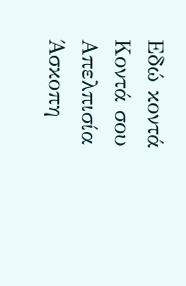Εδώ κοντά
Κοντά σου
Απελπισία
Άσκοπη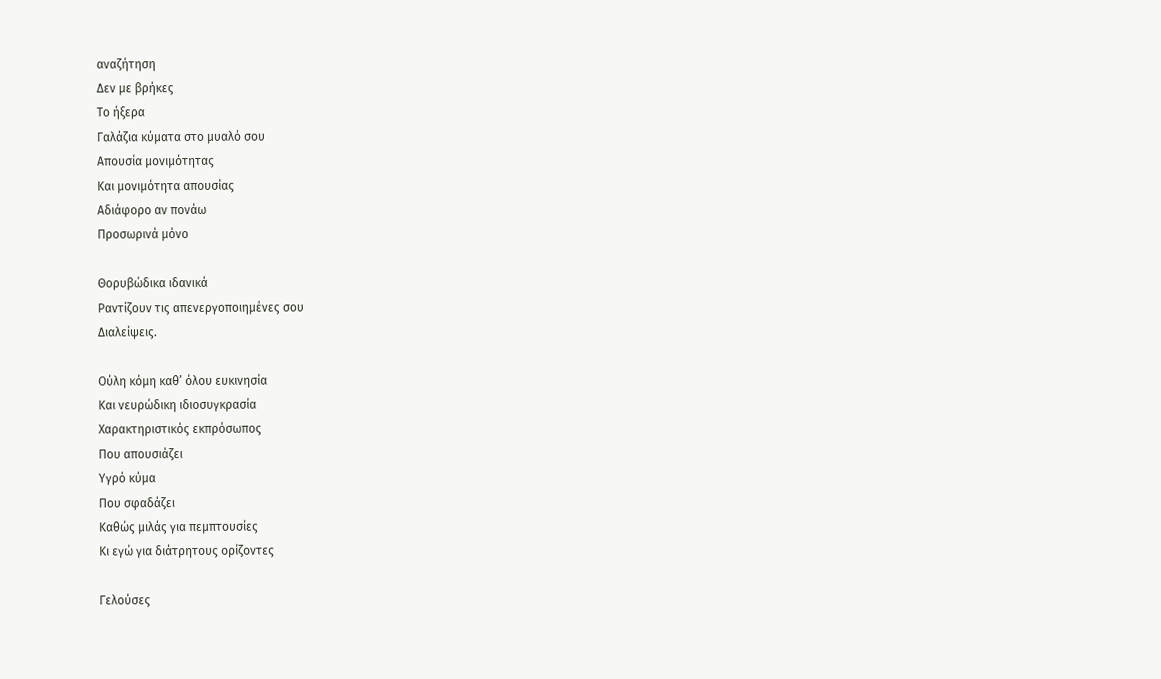αναζήτηση
Δεν με βρήκες
Το ήξερα
Γαλάζια κύματα στο μυαλό σου
Απουσία μονιμότητας
Και μονιμότητα απουσίας
Αδιάφορο αν πονάω
Προσωρινά μόνο

Θορυβώδικα ιδανικά
Ραντίζουν τις απενεργοποιημένες σου
Διαλείψεις.

Ούλη κόμη καθ’ όλου ευκινησία
Και νευρώδικη ιδιοσυγκρασία
Χαρακτηριστικός εκπρόσωπος
Που απουσιάζει
Υγρό κύμα
Που σφαδάζει
Καθώς μιλάς για πεμπτουσίες
Κι εγώ για διάτρητους ορίζοντες

Γελούσες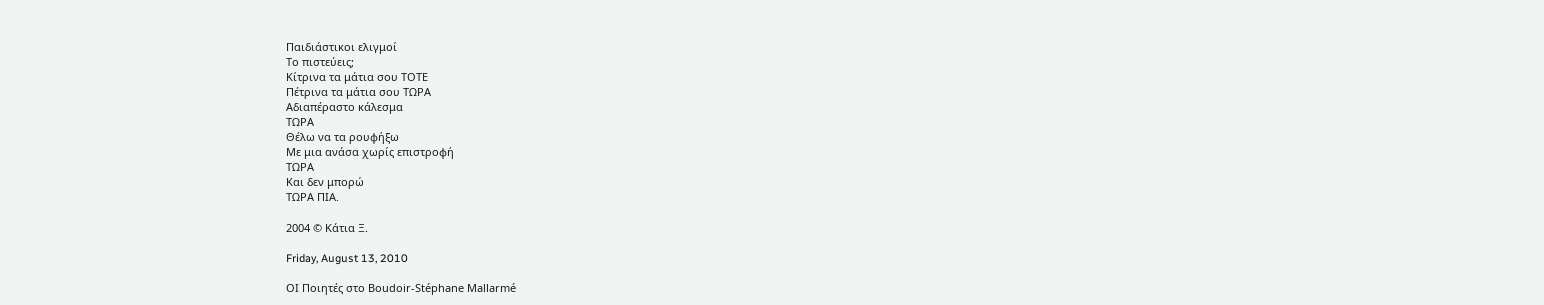Παιδιάστικοι ελιγμοί
Το πιστεύεις;
Κίτρινα τα μάτια σου ΤΟΤΕ
Πέτρινα τα μάτια σου ΤΩΡΑ
Αδιαπέραστο κάλεσμα
ΤΩΡΑ
Θέλω να τα ρουφήξω
Με μια ανάσα χωρίς επιστροφή
ΤΩΡΑ
Και δεν μπορώ
ΤΩΡΑ ΠΙΑ.

2004 © Κάτια Ξ.

Friday, August 13, 2010

ΟΙ Ποιητές στο Boudoir-Stéphane Mallarmé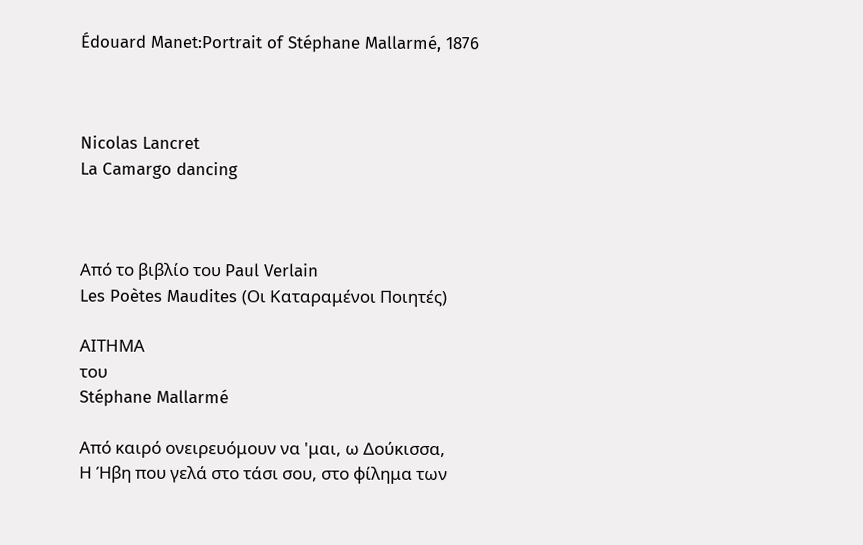Édouard Manet:Portrait of Stéphane Mallarmé, 1876



Nicolas Lancret
La Camargo dancing



Από το βιβλίο του Paul Verlain
Les Poètes Maudites (Οι Καταραμένοι Ποιητές)

ΑΙΤΗΜΑ
του
Stéphane Mallarmé

Από καιρό ονειρευόμουν να 'μαι, ω Δούκισσα,
Η Ήβη που γελά στο τάσι σου, στο φίλημα των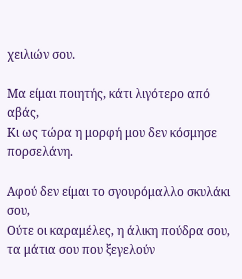χειλιών σου.

Μα είμαι ποιητής, κάτι λιγότερο από αβάς,
Κι ως τώρα η μορφή μου δεν κόσμησε πορσελάνη.

Αφού δεν είμαι το σγουρόμαλλο σκυλάκι σου,
Ούτε οι καραμέλες, η άλικη πούδρα σου, τα μάτια σου που ξεγελούν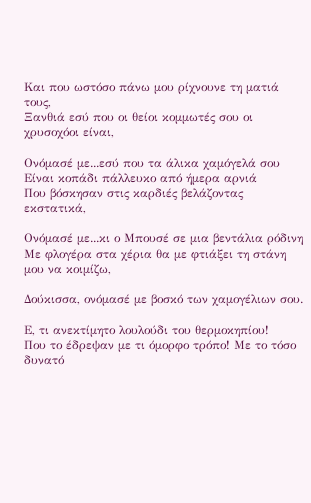Και που ωστόσο πάνω μου ρίχνουνε τη ματιά τους,
Ξανθιά εσύ που οι θείοι κομμωτές σου οι χρυσοχόοι είναι,

Ονόμασέ με...εσύ που τα άλικα χαμόγελά σου
Είναι κοπάδι πάλλευκο από ήμερα αρνιά
Που βόσκησαν στις καρδιές βελάζοντας εκστατικά,

Ονόμασέ με...κι ο Μπουσέ σε μια βεντάλια ρόδινη
Με φλογέρα στα χέρια θα με φτιάξει τη στάνη μου να κοιμίζω,

Δούκισσα, ονόμασέ με βοσκό των χαμογέλιων σου.

Ε, τι ανεκτίμητο λουλούδι του θερμοκηπίου!
Που το έδρεψαν με τι όμορφο τρόπο! Με το τόσο
δυνατό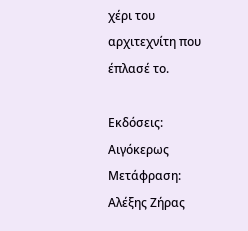χέρι του αρχιτεχνίτη που έπλασέ το.

Εκδόσεις: Αιγόκερως
Μετάφραση: Αλέξης Ζήρας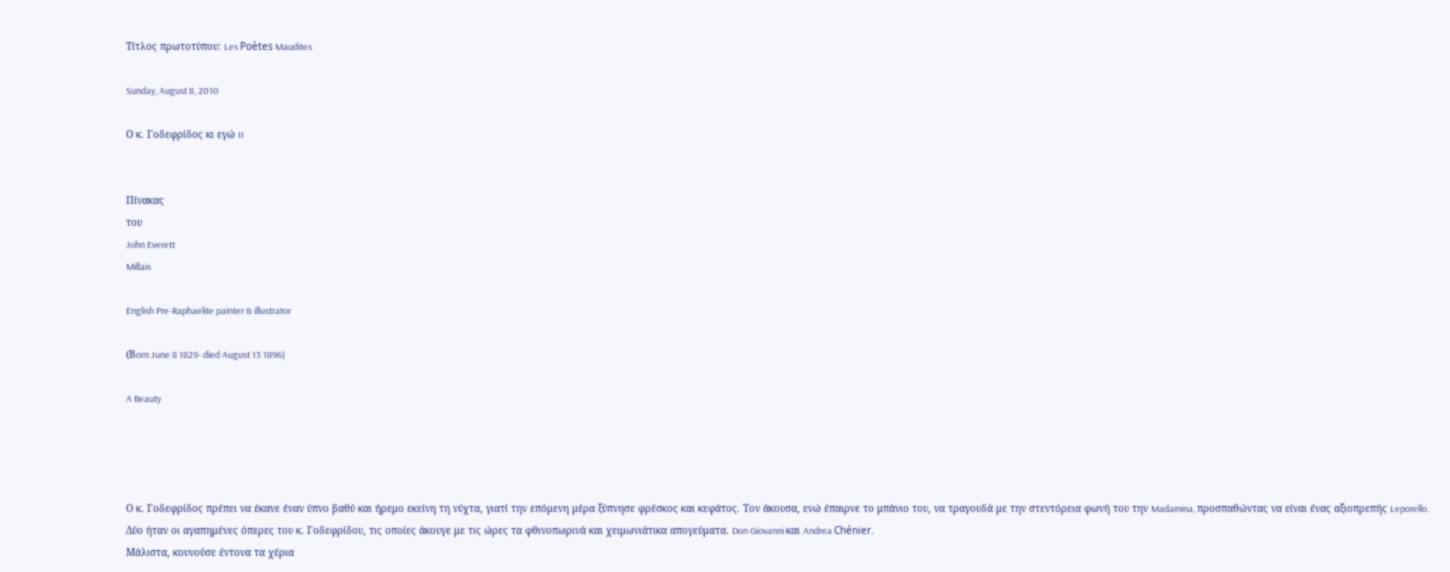Τίτλος πρωτοτύπου: Les Poètes Maudites

Sunday, August 8, 2010

Ο κ. Γοδεφρίδος κι εγώ II


Πίνακας
του
John Everett
Millais

English Pre-Raphaelite painter & illustrator

(Βorn June 8 1829- died August 13 1896)

A Beauty




Ο κ. Γοδεφρίδος πρέπει να έκανε έναν ύπνο βαθύ και ήρεμο εκείνη τη νύχτα, γιατί την επόμενη μέρα ξύπνησε φρέσκος και κεφάτος. Τον άκουσα, ενώ έπαιρνε το μπάνιο του, να τραγουδά με την στεντόρεια φωνή του την Madamina, προσπαθώντας να είναι ένας αξιοπρεπής Leporello.
Δύο ήταν οι αγαπημένες όπερες του κ. Γοδεφρίδου, τις οποίες άκουγε με τις ώρες τα φθινοπωρινά και χειμωνιάτικα απογεύματα. Don Giovanni και Andrea Chénier.
Μάλιστα, κουνούσε έντονα τα χέρια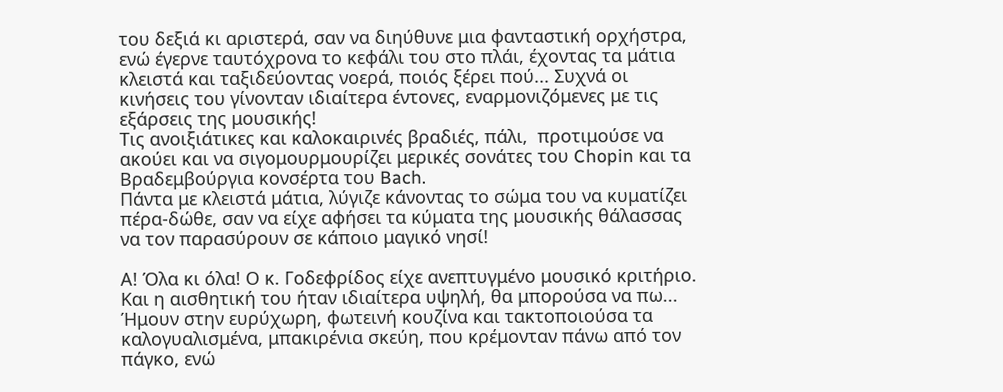του δεξιά κι αριστερά, σαν να διηύθυνε μια φανταστική ορχήστρα, ενώ έγερνε ταυτόχρονα το κεφάλι του στο πλάι, έχοντας τα μάτια κλειστά και ταξιδεύοντας νοερά, ποιός ξέρει πού... Συχνά οι κινήσεις του γίνονταν ιδιαίτερα έντονες, εναρμονιζόμενες με τις εξάρσεις της μουσικής!
Τις ανοιξιάτικες και καλοκαιρινές βραδιές, πάλι,  προτιμούσε να ακούει και να σιγομουρμουρίζει μερικές σονάτες του Chopin και τα Βραδεμβούργια κονσέρτα του Bach.
Πάντα με κλειστά μάτια, λύγιζε κάνοντας το σώμα του να κυματίζει πέρα-δώθε, σαν να είχε αφήσει τα κύματα της μουσικής θάλασσας να τον παρασύρουν σε κάποιο μαγικό νησί!

Α! Όλα κι όλα! Ο κ. Γοδεφρίδος είχε ανεπτυγμένο μουσικό κριτήριο. Και η αισθητική του ήταν ιδιαίτερα υψηλή, θα μπορούσα να πω...
Ήμουν στην ευρύχωρη, φωτεινή κουζίνα και τακτοποιούσα τα καλογυαλισμένα, μπακιρένια σκεύη, που κρέμονταν πάνω από τον πάγκο, ενώ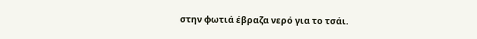στην φωτιά έβραζα νερό για το τσάι.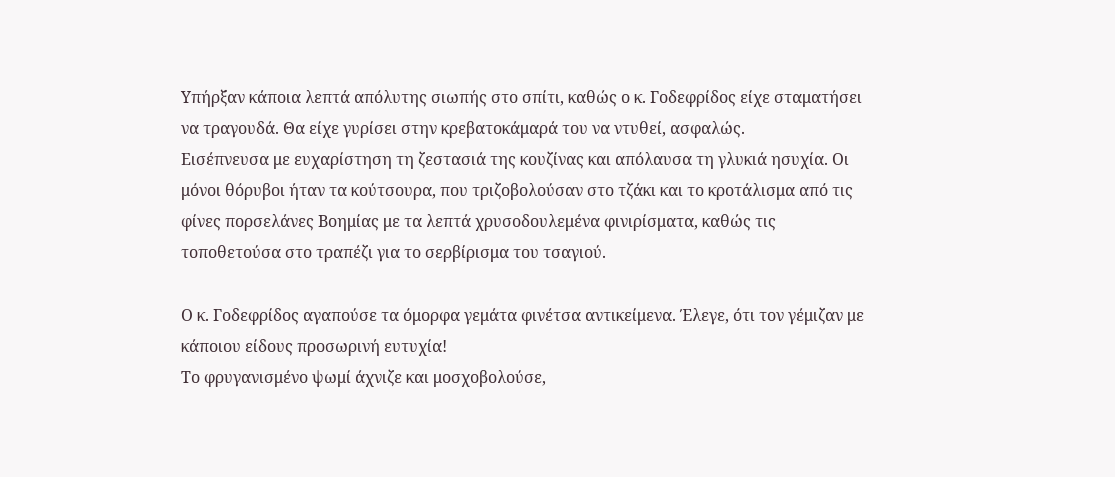Υπήρξαν κάποια λεπτά απόλυτης σιωπής στο σπίτι, καθώς ο κ. Γοδεφρίδος είχε σταματήσει να τραγουδά. Θα είχε γυρίσει στην κρεβατοκάμαρά του να ντυθεί, ασφαλώς.
Εισέπνευσα με ευχαρίστηση τη ζεστασιά της κουζίνας και απόλαυσα τη γλυκιά ησυχία. Οι μόνοι θόρυβοι ήταν τα κούτσουρα, που τριζοβολούσαν στο τζάκι και το κροτάλισμα από τις φίνες πορσελάνες Βοημίας με τα λεπτά χρυσοδουλεμένα φινιρίσματα, καθώς τις τοποθετούσα στο τραπέζι για το σερβίρισμα του τσαγιού.

Ο κ. Γοδεφρίδος αγαπούσε τα όμορφα γεμάτα φινέτσα αντικείμενα. Έλεγε, ότι τον γέμιζαν με  κάποιου είδους προσωρινή ευτυχία!
Το φρυγανισμένο ψωμί άχνιζε και μοσχοβολούσε,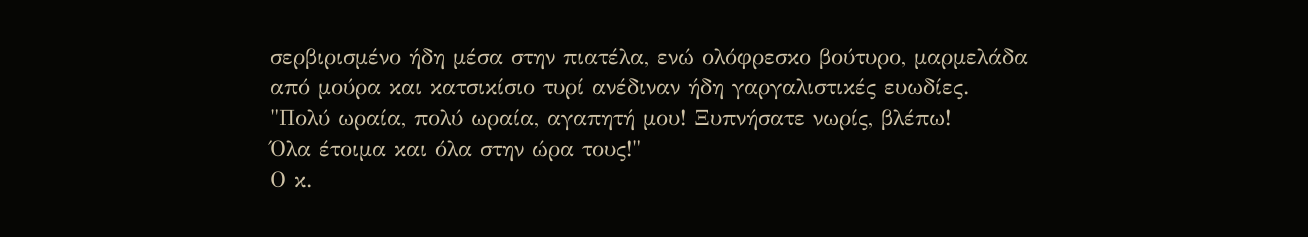σερβιρισμένο ήδη μέσα στην πιατέλα, ενώ ολόφρεσκο βούτυρο, μαρμελάδα από μούρα και κατσικίσιο τυρί ανέδιναν ήδη γαργαλιστικές ευωδίες.
"Πολύ ωραία, πολύ ωραία, αγαπητή μου! Ξυπνήσατε νωρίς, βλέπω!
Όλα έτοιμα και όλα στην ώρα τους!"
Ο κ.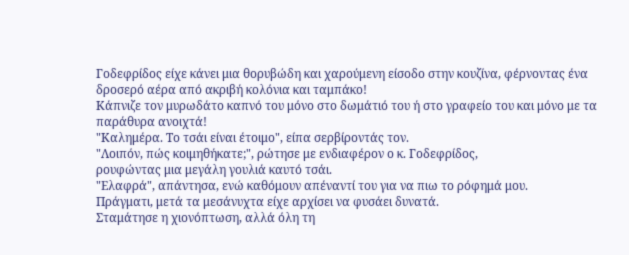Γοδεφρίδος είχε κάνει μια θορυβώδη και χαρούμενη είσοδο στην κουζίνα, φέρνοντας ένα δροσερό αέρα από ακριβή κολόνια και ταμπάκο!
Κάπνιζε τον μυρωδάτο καπνό του μόνο στο δωμάτιό του ή στο γραφείο του και μόνο με τα παράθυρα ανοιχτά!
"Καλημέρα. Το τσάι είναι έτοιμο", είπα σερβίροντάς τον.
"Λοιπόν, πώς κοιμηθήκατε;", ρώτησε με ενδιαφέρον ο κ. Γοδεφρίδος,
ρουφώντας μια μεγάλη γουλιά καυτό τσάι.
"Ελαφρά", απάντησα, ενώ καθόμουν απέναντί του για να πιω το ρόφημά μου.
Πράγματι, μετά τα μεσάνυχτα είχε αρχίσει να φυσάει δυνατά.
Σταμάτησε η χιονόπτωση, αλλά όλη τη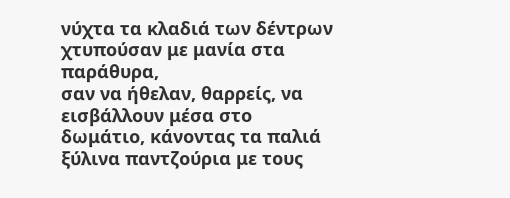νύχτα τα κλαδιά των δέντρων χτυπούσαν με μανία στα παράθυρα,
σαν να ήθελαν, θαρρείς, να εισβάλλουν μέσα στο δωμάτιο, κάνοντας τα παλιά ξύλινα παντζούρια με τους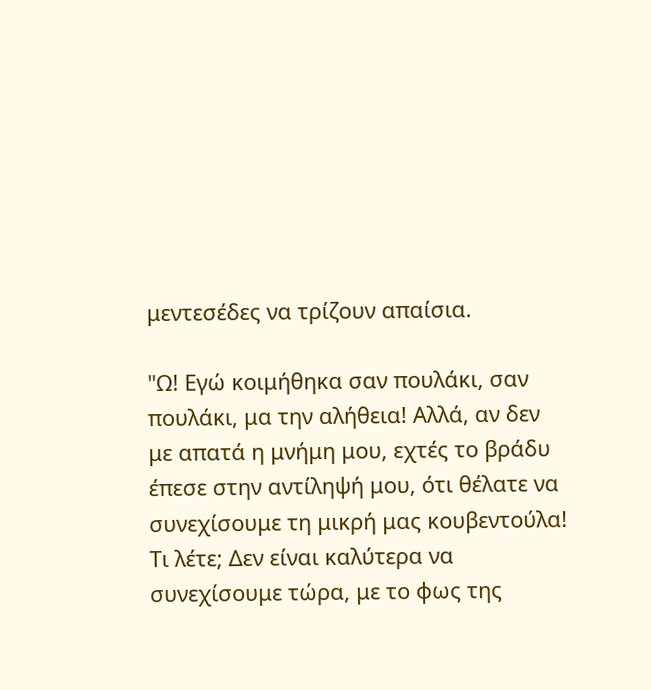μεντεσέδες να τρίζουν απαίσια.

"Ω! Εγώ κοιμήθηκα σαν πουλάκι, σαν πουλάκι, μα την αλήθεια! Αλλά, αν δεν με απατά η μνήμη μου, εχτές το βράδυ έπεσε στην αντίληψή μου, ότι θέλατε να συνεχίσουμε τη μικρή μας κουβεντούλα! Τι λέτε; Δεν είναι καλύτερα να συνεχίσουμε τώρα, με το φως της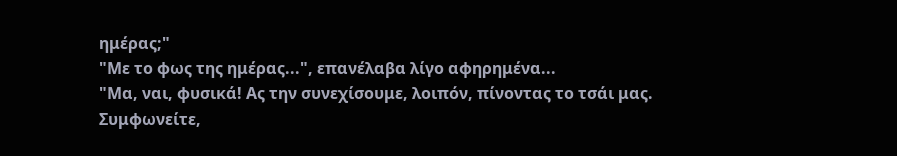ημέρας;"
"Με το φως της ημέρας...", επανέλαβα λίγο αφηρημένα...
"Μα, ναι, φυσικά! Ας την συνεχίσουμε, λοιπόν, πίνοντας το τσάι μας. Συμφωνείτε,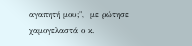αγαπητή μου;",  με ρώτησε χαμογελαστά ο κ.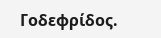Γοδεφρίδος.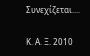Συνεχίζεται....

Κ. Α. Ξ. 2010